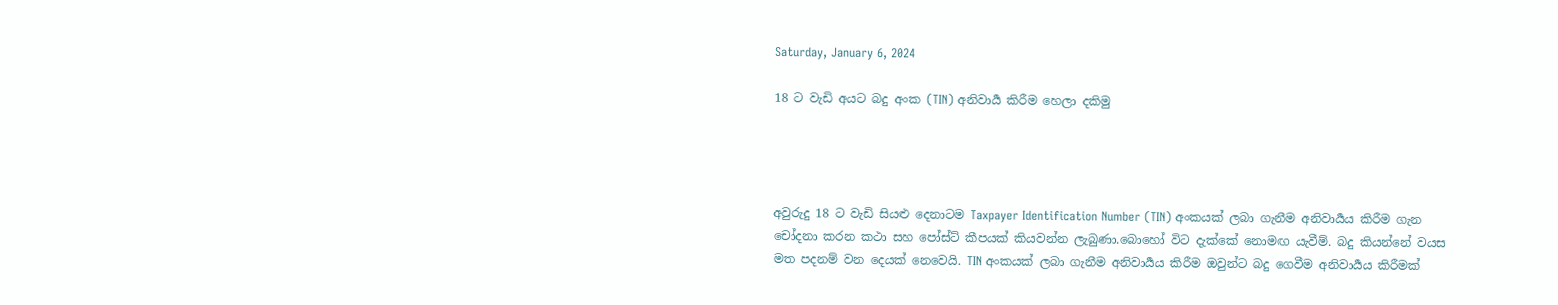Saturday, January 6, 2024

18 ට වැඩි අයට බදු අංක (TIN) අනිවාර්‍ය කිරීම හෙලා දකිමු




අවුරුදු 18 ට වැඩි සියළු දෙනාටම Taxpayer Identification Number (TIN) අංකයක් ලබා ගැනීම අනිවාර්‍යය කිරීම ගැන චෝදනා කරන කථා සහ පෝස්ට් කීපයක් කියවන්න ලැබුණා.බොහෝ විට දැක්කේ නොමඟ යැවීම්. බදු කියන්නේ වයස මත පදනම් වන දෙයක් නෙවෙයි. TIN අංකයක් ලබා ගැනීම අනිවාර්‍යය කිරීම ඔවුන්ට බදු ගෙවීම අනිවාර්‍යය කිරීමක්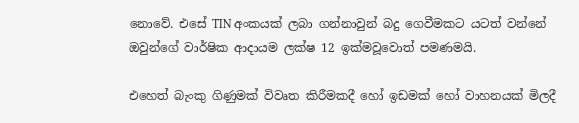නොවේ. එසේ TIN අංකයක් ලබා ගන්නාවුන් බදු ගෙවීමකට යටත් වන්නේ ඔවුන්ගේ වාර්ෂික ආදායම ලක්ෂ 12 ඉක්මවූවොත් පමණමයි.

එහෙත් බැංකු ගිණුමක් විවෘත කිරීමකදී හෝ ඉඩමක් හෝ වාහනයක් මිලදී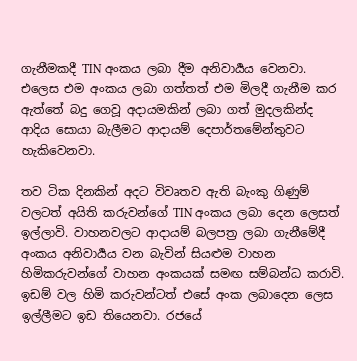ගැනීමකදී TIN අංකය ලබා දීම අනිවාර්‍යය වෙනවා. එලෙස එම අංකය ලබා ගත්තත් එම මිලදී ගැනීම කර ඇත්තේ බදු ගෙවූ අදායමකින් ලබා ගත් මුදලකින්ද ආදිය සොයා බැලීමට ආදායම් දෙපාර්තමේන්තුවට හැකිවෙනවා.

තව ටික දිනකින් අදට විවෘතව ඇති බැංකු ගිණුම් වලටත් අයිති කරුවන්ගේ TIN අංකය ලබා දෙන ලෙසත් ඉල්ලාවි. වාහනවලට ආදායම් බලපත්‍ර ලබා ගැනීමේදී අංකය අනිවාර්‍යය වන බැවින් සියළුම වාහන හිමිකරුවන්ගේ වාහන අංකයක් සමඟ සම්බන්ධ කරාවි. ඉඩම් වල හිමි කරුවන්ටත් එසේ අංක ලබාදෙන ලෙස ඉල්ලීමට ඉඩ තියෙනවා. රජයේ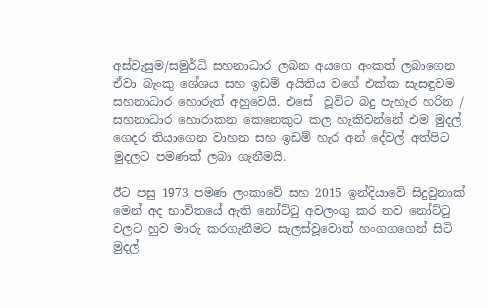අස්වැසුම/සමුර්ධි සහනාධාර ලබන අයගෙ අංකත් ලබාගෙන ඒවා බැංකු ශේශය සහ ඉඩම් අයිතිය වගේ එක්ක සැසඳුවම සහනාධාර හොරුත් අහුවෙයි. එසේ  වූවිට බදු පැහැර හරින /  සහනාධාර හොරාකන කෙනෙකුට කල හැකිවන්නේ එම මුදල් ගෙදර තියාගෙන වාහන සහ ඉඩම් හැර අන් දේවල් අත්පිට මුදලට පමණක් ලබා ගැනීමයි.

ඊට පසු 1973 පමණ ලංකාවේ සහ 2015 ඉන්දියාවේ සිදුවුනාක් මෙන් අද භාවිතයේ ඇති නෝට්ටු අවලංගු කර නව නෝට්ටු වලට හුව මාරු කරගැනීමට සැලස්වූවොත් හංගගගෙන් සිටි මුදල්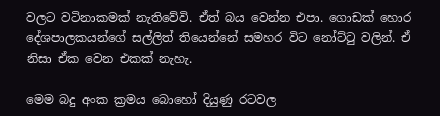වලට වටිනාකමක් නැතිවේවි. ඒත් බය වෙන්න එපා. ගොඩක් හොර දේශපාලකයන්ගේ සල්ලිත් තියෙන්නේ සමහර විට නෝට්ටු වලින්. ඒ නිසා ඒක වෙන එකක් නැහැ.

මෙම බදු අංක ක්‍රමය බොහෝ දියුණු රටවල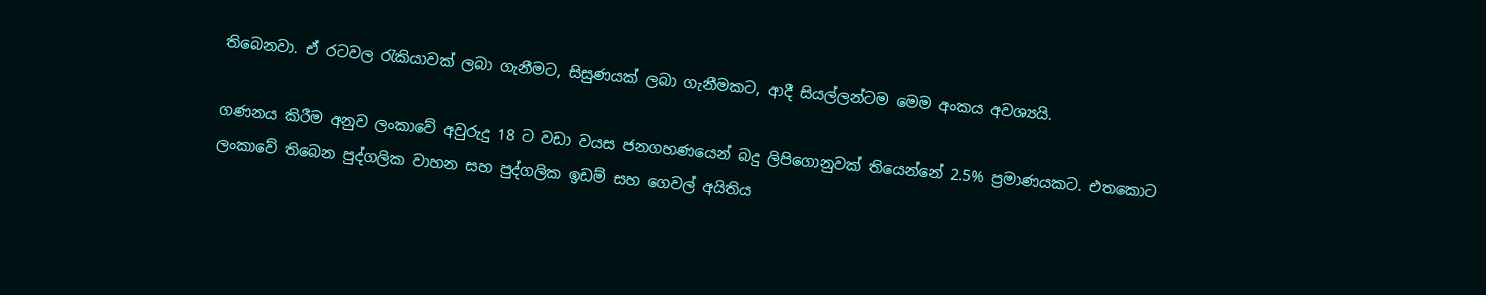තිබෙනවා. ඒ රටවල රැකියාවක් ලබා ගැනීමට, සිසුණයක් ලබා ගැනීමකට, ආදී සියල්ලන්ටම මෙම අංකය අවශ්‍යයි.

ගණනය කිරීම අනුව ලංකාවේ අවුරුදු 18 ට වඩා වයස ජනගහණයෙන් බදු ලිපිගොනුවක් තියෙන්නේ 2.5% ප්‍රමාණයකට. එතකොට ලංකාවේ තිබෙන පුද්ගලික වාහන සහ පුද්ගලික ඉඩම් සහ ගෙවල් අයිතිය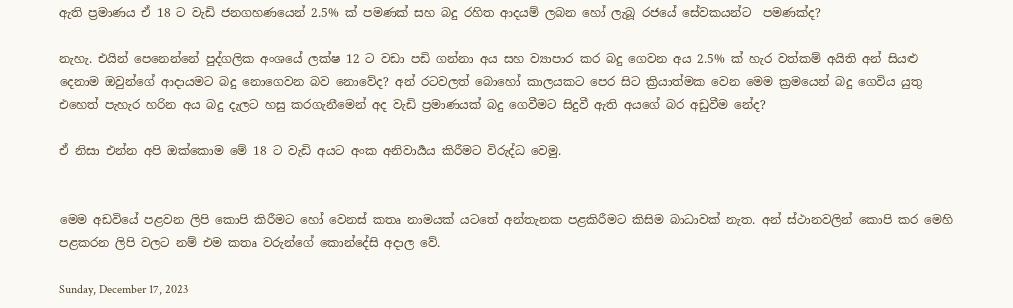ඇති ප්‍රමාණය ඒ 18 ට වැඩි ජනගහණයෙන් 2.5% ක් පමණක් සහ බදු රහිත ආදයම් ලබන හෝ ලැබූ රජයේ සේවකයන්ට  පමණක්ද?

නැහැ. එයින් පෙනෙන්නේ පුද්ගලික අංශයේ ලක්ෂ 12 ට වඩා පඩි ගන්නා අය සහ ව්‍යාපාර කර බදු ගෙවන අය 2.5% ක් හැර වත්කම් අයිති අන් සියළු දෙනාම ඔවුන්ගේ ආදායමට බදු නොගෙවන බව නොවේද? අන් රටවලත් බොහෝ කාලයකට පෙර සිට ක්‍රියාත්මක වෙන මෙම ක්‍රමයෙන් බදු ගෙවිය යුතු එහෙත් පැහැර හරින අය බදු දැලට හසු කරගැනීමෙන් අද වැඩි ප්‍රමාණයක් බදු ගෙවීමට සිදුවී ඇති අයගේ බර අඩුවීම නේද?

ඒ නිසා එන්න අපි ඔක්කොම මේ 18 ට වැඩි අයට අංක අනිවාර්‍යය කිරීමට විරුද්ධ වෙමු.


මෙම අඩවියේ පළවන ලිපි කොපි කිරීමට හෝ වෙනස් කතෘ නාමයක් යටතේ අන්තැනක පළකිරීමට කිසිම බාධාවක් නැත. අන් ස්ථානවලින් කොපි කර මෙහි පළකරන ලිපි වලට නම් එම කතෘ වරුන්ගේ කොන්දේසි අදාල වේ.

Sunday, December 17, 2023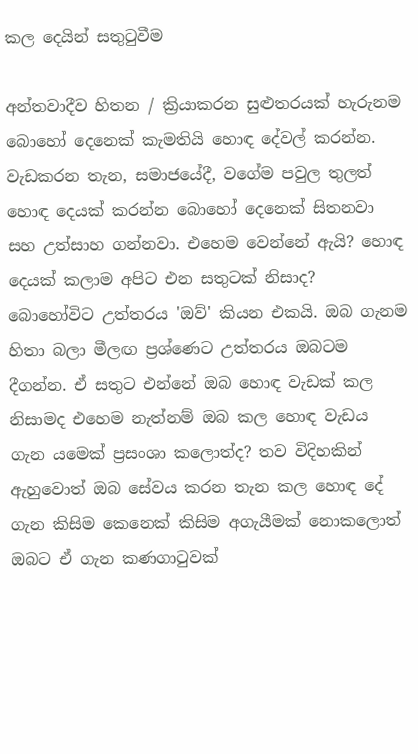කල දෙයින් සතුටුවීම

අන්තවාදීව හිතන / ක්‍රියාකරන සුළුතරයක් හැරුනම බොහෝ දෙනෙක් කැමතියි හොඳ දේවල් කරන්න. වැඩකරන තැන, සමාජයේදී, වගේම පවුල තුලත් හොඳ දෙයක් කරන්න බොහෝ දෙනෙක් සිතනවා සහ උත්සාහ ගන්නවා. එහෙම වෙන්නේ ඇයි? හොඳ දෙයක් කලාම අපිට එන සතුටක් නිසාද? බොහෝවිට උත්තරය 'ඔව්' කියන එකයි. ඔබ ගැනම හිතා බලා මීලඟ ප්‍රශ්ණෙට උත්තරය ඔබටම දීගන්න. ඒ සතුට එන්නේ ඔබ හොඳ වැඩක් කල නිසාමද එහෙම නැත්නම් ඔබ කල හොඳ වැඩය ගැන යමෙක් ප්‍රසංශා කලොත්ද? තව විදිහකින් ඇහුවොත් ඔබ සේවය කරන තැන කල හොඳ දේ ගැන කිසිම කෙනෙක් කිසිම අගැයීමක් නොකලොත් ඔබට ඒ ගැන කණගාටුවක්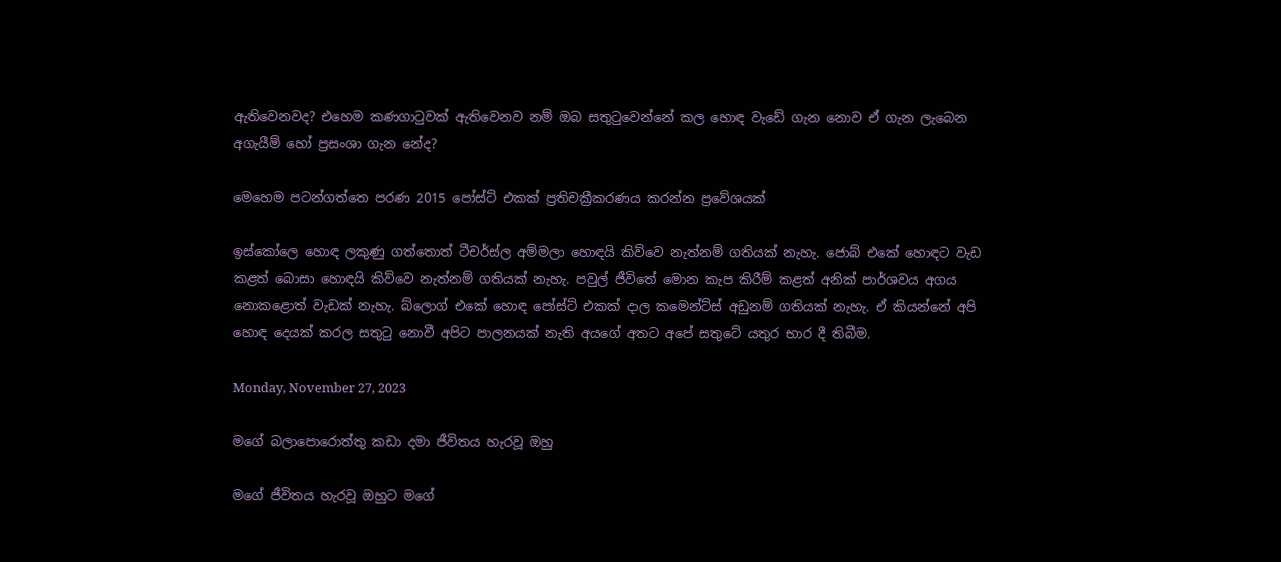ඇතිවෙනවද? එහෙම කණගාටුවක් ඇතිවෙනව නම් ඔබ සතුටුවෙන්නේ කල හොඳ වැඩේ ගැන නොව ඒ ගැන ලැබෙන අගැයීම් හෝ ප්‍රසංශා ගැන නේද?

මෙහෙම පටන්ගත්තෙ පරණ 2015 පෝස්ට් එකක් ප්‍රතිචක්‍රීකරණය කරන්න ප්‍රවේශයක්

ඉස්කෝලෙ හොඳ ලකුණු ගත්තොත් ටීචර්ස්ල අම්මලා හොඳයි කිව්වෙ නැත්නම් ගතියක් නැහැ. ජොබ් එකේ හොඳට වැඩ කළත් බොසා හොඳයි කිව්වෙ නැත්නම් ගතියක් නැහැ. පවුල් ජීවිතේ මොන කැප කිරීම් කළත් අනික් පාර්ශවය අගය නොකළොත් වැඩක් නැහැ. බ්ලොග් එකේ හොඳ පෝස්ට් එකක් දාල කමෙන්ට්ස් අඩුනම් ගතියක් නැහැ. ඒ කියන්නේ අපි හොඳ දෙයක් කරල සතුටු නොවී අපිට පාලනයක් නැති අයගේ අතට අපේ සතුටේ යතුර භාර දී තිබීම.

Monday, November 27, 2023

මගේ බලාපොරොත්තු කඩා දමා ජීවිතය හැරවූ ඔහු

මගේ ජීවිතය හැරවූ ඔහුට මගේ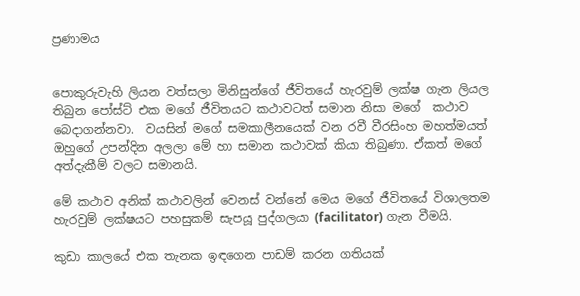ප්‍රණාමය


පොකුරුවැහි ලියන වත්සලා මිනිසුන්ගේ ජීවිතයේ හැරවුම් ලක්ෂ ගැන ලියල තිබුන පෝස්ට් එක මගේ ජීවිතයට කථාවටත් සමාන නිසා මගේ  කථාව බෙදාගන්නවා.  වයසින් මගේ සමකාලීනයෙක් වන රවී වීරසිංහ මහත්මයත් ඔහුගේ උපන්දින අලලා මේ හා සමාන කථාවක් කියා තිබුණා. ඒකත් මගේ අත්දැකීම් වලට සමානයි.

මේ කථාව අනික් කථාවලින් වෙනස් වන්නේ මෙය මගේ ජීවිතයේ විශාලතම හැරවුම් ලක්ෂයට පහසුකම් සැපයූ පුද්ගලයා (facilitator) ගැන වීමයි.

කුඩා කාලයේ එක තැනක ඉඳගෙන පාඩම් කරන ගතියක්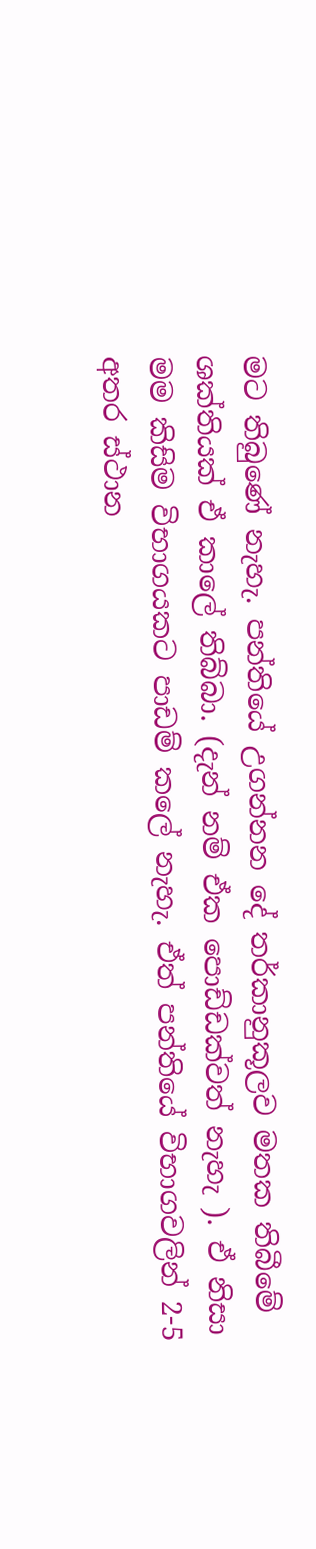මට තිබුණේ නැහැ. පන්තියේ උගන්නන දේ තර්කානුකූලව මතක තිබීමේ ශක්තියක් ඒ කාලේ තිබ්බා. (දැන් නම් ඒක පොඩ්ඩක්වත් නැහැ ). ඒ නිසා මම කිසිම විභාගයකට පාඩම් කලේ නැහැ. ඒත් පන්තියේ විභාගවලින් 2-5 අතර ස්ථාන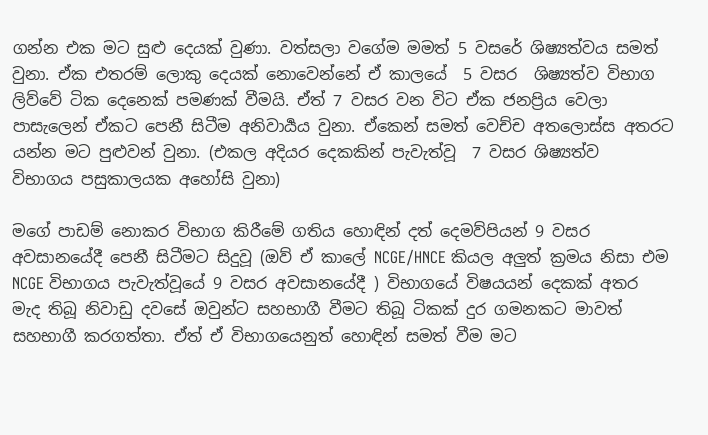ගන්න එක මට සුළු දෙයක් වුණා. වත්සලා වගේම මමත් 5 වසරේ ශිෂ්‍යත්වය සමත් වුනා. ඒක එතරම් ලොකු දෙයක් නොවෙන්නේ ඒ කාලයේ  5 වසර  ශිෂ්‍යත්ව විභාග ලිව්වේ ටික දෙනෙක් පමණක් වීමයි. ඒත් 7 වසර වන විට ඒක ජනප්‍රිය වෙලා පාසැලෙන් ඒකට පෙනී සිටීම අනිවාර්‍යය වුනා. ඒකෙන් සමත් වෙච්ච අතලොස්ස අතරට යන්න මට පුළුවන් වුනා. (එකල අදියර දෙකකින් පැවැත්වූ  7 වසර ශිෂ්‍යත්ව  විභාගය පසුකාලයක අහෝසි වුනා)

මගේ පාඩම් නොකර විභාග කිරීමේ ගතිය හොඳින් දත් දෙමව්පියන් 9 වසර අවසානයේදී පෙනී සිටීමට සිදුවූ (ඔව් ඒ කාලේ NCGE/HNCE කියල අලුත් ක්‍රමය නිසා එම NCGE විභාගය පැවැත්වූයේ 9 වසර අවසානයේදී ) විභාගයේ විෂයයන් දෙකක් අතර මැද තිබූ නිවාඩු දවසේ ඔවුන්ට සහභාගී වීමට තිබූ ටිකක් දුර ගමනකට මාවත් සහභාගී කරගත්තා. ඒත් ඒ විභාගයෙනුත් හොඳින් සමත් වීම මට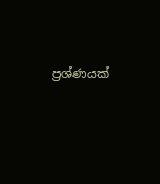ප්‍රශ්ණයක්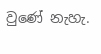වුණේ නැහැ.